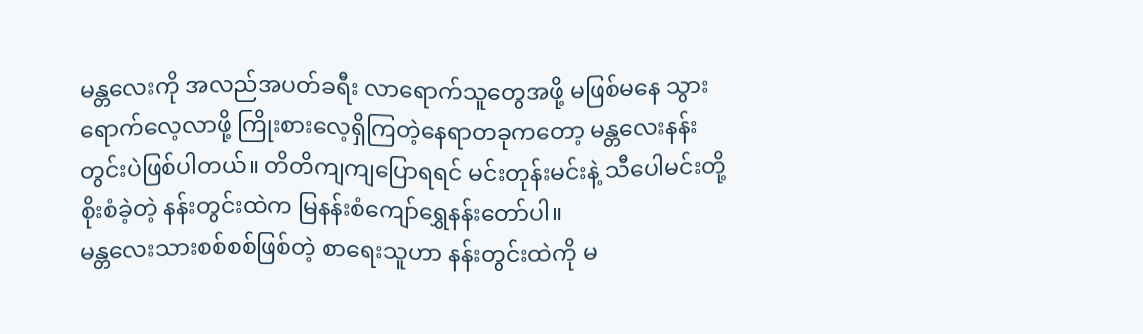မန္တလေးကို အလည်အပတ်ခရီး လာရောက်သူတွေအဖို့ မဖြစ်မနေ သွားရောက်လေ့လာဖို့ ကြိုးစားလေ့ရှိကြတဲ့နေရာတခုကတော့ မန္တလေးနန်းတွင်းပဲဖြစ်ပါတယ်။ တိတိကျကျပြောရရင် မင်းတုန်းမင်းနဲ့ သီပေါမင်းတို့ စိုးစံခဲ့တဲ့ နန်းတွင်းထဲက မြနန်းစံကျော်ရွှေနန်းတော်ပါ။
မန္တလေးသားစစ်စစ်ဖြစ်တဲ့ စာရေးသူဟာ နန်းတွင်းထဲကို မ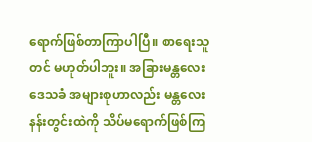ရောက်ဖြစ်တာကြာပါပြီ။ စာရေးသူတင် မဟုတ်ပါဘူး။ အခြားမန္တလေးဒေသခံ အများစုဟာလည်း မန္တလေးနန်းတွင်းထဲကို သိပ်မရောက်ဖြစ်ကြ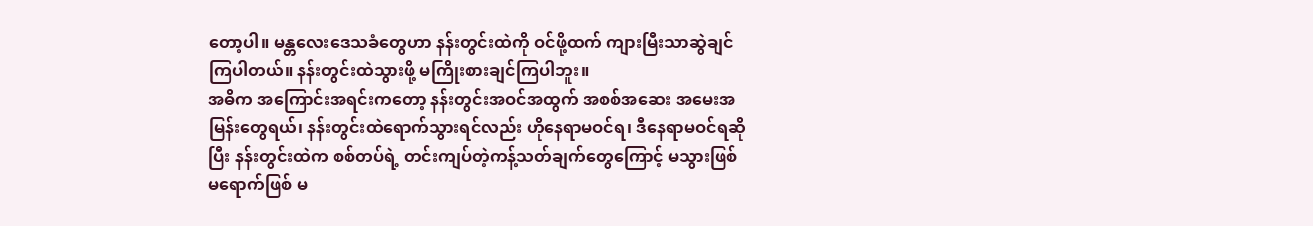တော့ပါ။ မန္တလေးဒေသခံတွေဟာ နန်းတွင်းထဲကို ဝင်ဖို့ထက် ကျားမြီးသာဆွဲချင်ကြပါတယ်။ နန်းတွင်းထဲသွားဖို့ မကြိုးစားချင်ကြပါဘူး။
အဓိက အကြောင်းအရင်းကတော့ နန်းတွင်းအဝင်အထွက် အစစ်အဆေး အမေးအမြန်းတွေရယ်၊ နန်းတွင်းထဲရောက်သွားရင်လည်း ဟိုနေရာမဝင်ရ၊ ဒီနေရာမဝင်ရဆိုပြီး နန်းတွင်းထဲက စစ်တပ်ရဲ့ တင်းကျပ်တဲ့ကန့်သတ်ချက်တွေကြောင့် မသွားဖြစ် မရောက်ဖြစ် မ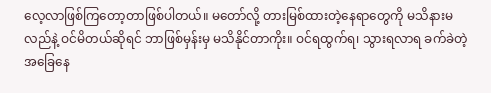လေ့လာဖြစ်ကြတော့တာဖြစ်ပါတယ်။ မတော်လို့ တားမြစ်ထားတဲ့နေရာတွေကို မသိနားမလည်နဲ့ ဝင်မိတယ်ဆိုရင် ဘာဖြစ်မှန်းမှ မသိနိုင်တာကိုး။ ဝင်ရထွက်ရ၊ သွားရလာရ ခက်ခဲတဲ့ အခြေနေ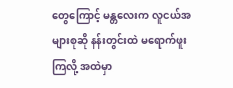တွေကြောင့် မန္တလေးက လူငယ်အများစုဆို နန်းတွင်းထဲ မရောက်ဖူးကြလို့ အထဲမှာ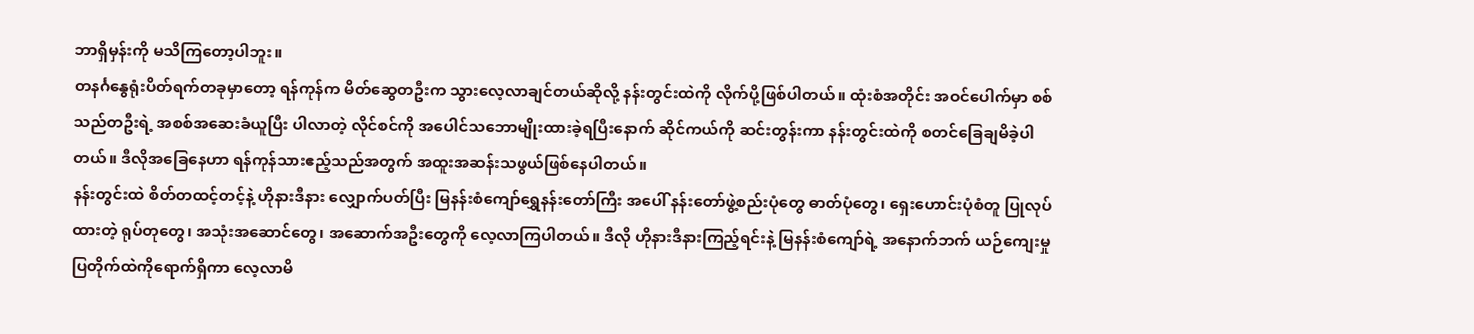ဘာရှိမှန်းကို မသိကြတော့ပါဘူး။
တနင်္ဂနွေရုံးပိတ်ရက်တခုမှာတော့ ရန်ကုန်က မိတ်ဆွေတဦးက သွားလေ့လာချင်တယ်ဆိုလို့ နန်းတွင်းထဲကို လိုက်ပို့ဖြစ်ပါတယ်။ ထုံးစံအတိုင်း အဝင်ပေါက်မှာ စစ်သည်တဦးရဲ့ အစစ်အဆေးခံယူပြီး ပါလာတဲ့ လိုင်စင်ကို အပေါင်သဘောမျိုးထားခဲ့ရပြီးနောက် ဆိုင်ကယ်ကို ဆင်းတွန်းကာ နန်းတွင်းထဲကို စတင်ခြေချမိခဲ့ပါတယ်။ ဒီလိုအခြေနေဟာ ရန်ကုန်သားဧည့်သည်အတွက် အထူးအဆန်းသဖွယ်ဖြစ်နေပါတယ်။
နန်းတွင်းထဲ စိတ်တထင့်တင့်နဲ့ ဟိုနားဒီနား လျှောက်ပတ်ပြီး မြနန်းစံကျော်ရွှေနန်းတော်ကြီး အပေါ် နန်းတော်ဖွဲ့စည်းပုံတွေ ဓာတ်ပုံတွေ၊ ရှေးဟောင်းပုံစံတူ ပြုလုပ်ထားတဲ့ ရုပ်တုတွေ၊ အသုံးအဆောင်တွေ၊ အဆောက်အဦးတွေကို လေ့လာကြပါတယ်။ ဒီလို ဟိုနားဒီနားကြည့်ရင်းနဲ့ မြနန်းစံကျော်ရဲ့ အနောက်ဘက် ယဉ်ကျေးမှု ပြတိုက်ထဲကိုရောက်ရှိကာ လေ့လာမိ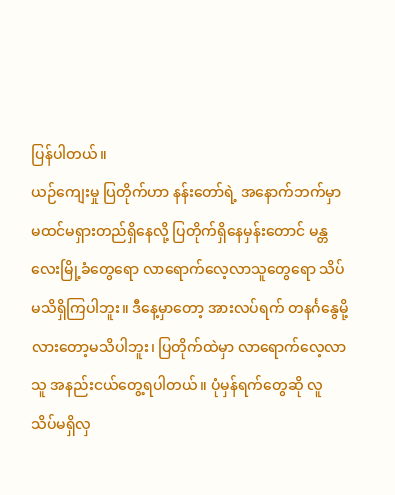ပြန်ပါတယ်။
ယဉ်ကျေးမှု ပြတိုက်ဟာ နန်းတော်ရဲ့ အနောက်ဘက်မှာ မထင်မရှားတည်ရှိနေလို့ ပြတိုက်ရှိနေမှန်းတောင် မန္တလေးမြို့ခံတွေရော လာရောက်လေ့လာသူတွေရော သိပ်မသိရှိကြပါဘူး။ ဒီနေ့မှာတော့ အားလပ်ရက် တနင်္ဂနွေမို့လားတော့မသိပါဘူး၊ ပြတိုက်ထဲမှာ လာရောက်လေ့လာသူ အနည်းငယ်တွေ့ရပါတယ်။ ပုံမှန်ရက်တွေဆို လူ သိပ်မရှိလှ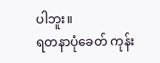ပါဘူး။
ရတနာပုံခေတ် ကုန်း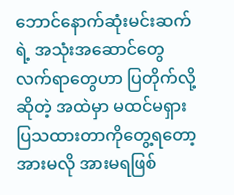ဘောင်နောက်ဆုံးမင်းဆက်ရဲ့ အသုံးအဆောင်တွေ လက်ရာတွေဟာ ပြတိုက်လို့ ဆိုတဲ့ အထဲမှာ မထင်မရှား ပြသထားတာကိုတွေ့ရတော့ အားမလို အားမရဖြစ်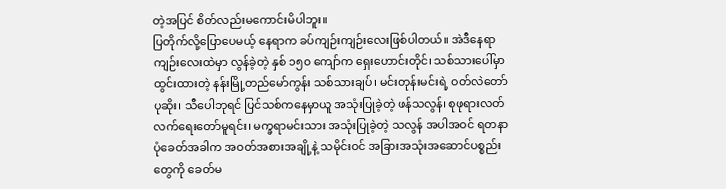တဲ့အပြင် စိတ်လည်းမကောင်းမိပါဘူး။
ပြတိုက်လို့ပြောပေမယ့် နေရာက ခပ်ကျဉ်းကျဉ်းလေးဖြစ်ပါတယ်။ အဲဒီနေရာကျဉ်းလေးထဲမှာ လွန်ခဲ့တဲ့ နှစ် ၁၅၀ ကျော်က ရှေးဟောင်းတိုင်၊ သစ်သားပေါ်မှာ ထွင်းထားတဲ့ နန်းမြို့တည်မော်ကွန်း သစ်သားချပ်၊ မင်းတုန်းမင်းရဲ့ ဝတ်လဲတော်ပုဆိုး၊ သီပေါဘုရင် ပြင်သစ်ကနေမှာယူ အသုံးပြုခဲ့တဲ့ ဖန်သလွန်၊ စုဖုရားလတ် လက်ရေးတော်မူရင်း၊ မက္ခရာမင်းသား အသုံးပြုခဲ့တဲ့ သလွန် အပါအဝင် ရတနာပုံခေတ်အခါက အဝတ်အစားအချို့နဲ့ သမိုင်းဝင် အခြားအသုံးအဆောင်ပစ္စည်းတွေကို ခေတ်မ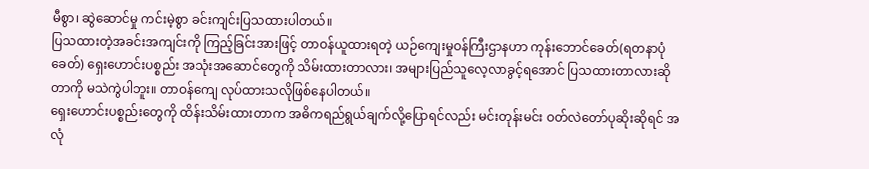မီစွာ၊ ဆွဲဆောင်မှု ကင်းမဲ့စွာ ခင်းကျင်းပြသထားပါတယ်။
ပြသထားတဲ့အခင်းအကျင်းကို ကြည့်ခြင်းအားဖြင့် တာဝန်ယူထားရတဲ့ ယဉ်ကျေးမှုဝန်ကြီးဌာနဟာ ကုန်းဘောင်ခေတ်(ရတနာပုံခေတ်) ရှေးဟောင်းပစ္စည်း အသုံးအဆောင်တွေကို သိမ်းထားတာလား၊ အများပြည်သူလေ့လာခွင့်ရအောင် ပြသထားတာလားဆိုတာကို မသဲကွဲပါဘူး။ တာဝန်ကျေ လုပ်ထားသလိုဖြစ်နေပါတယ်။
ရှေးဟောင်းပစ္စည်းတွေကို ထိန်းသိမ်းထားတာက အဓိကရည်ရွယ်ချက်လို့ပြောရင်လည်း မင်းတုန်းမင်း ဝတ်လဲတော်ပုဆိုးဆိုရင် အလုံ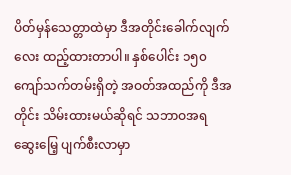ပိတ်မှန်သေတ္တာထဲမှာ ဒီအတိုင်းခေါက်လျက်လေး ထည့်ထားတာပါ။ နှစ်ပေါင်း ၁၅၀ ကျော်သက်တမ်းရှိတဲ့ အဝတ်အထည်ကို ဒီအတိုင်း သိမ်းထားမယ်ဆိုရင် သဘာဝအရ ဆွေးမြေ့ ပျက်စီးလာမှာ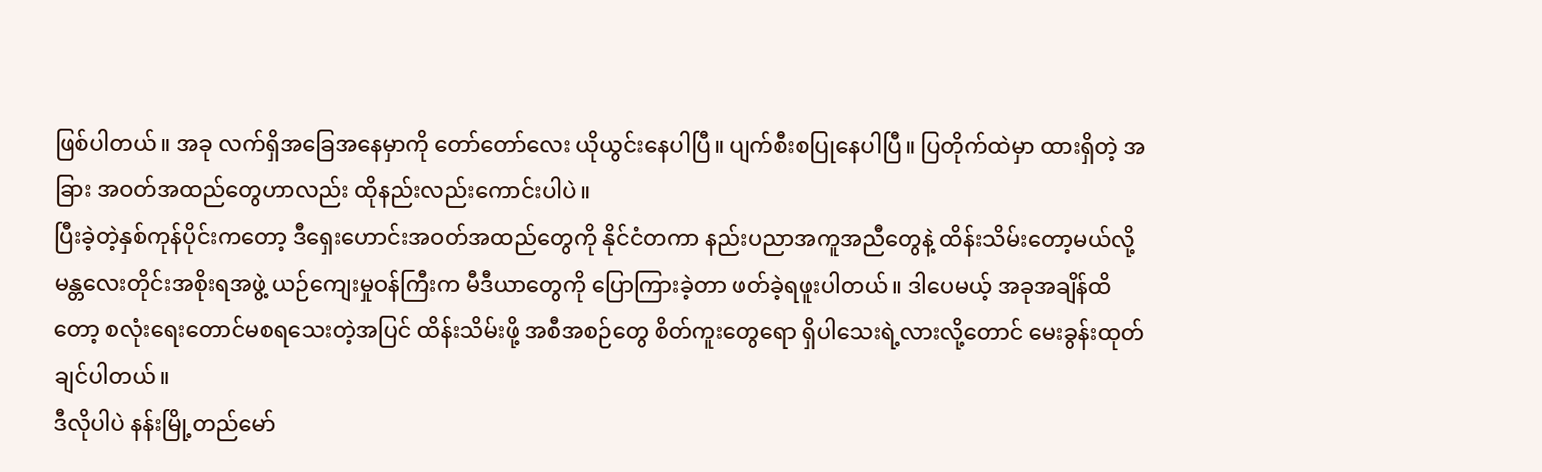ဖြစ်ပါတယ်။ အခု လက်ရှိအခြေအနေမှာကို တော်တော်လေး ယိုယွင်းနေပါပြီ။ ပျက်စီးစပြုနေပါပြီ။ ပြတိုက်ထဲမှာ ထားရှိတဲ့ အခြား အဝတ်အထည်တွေဟာလည်း ထိုနည်းလည်းကောင်းပါပဲ။
ပြီးခဲ့တဲ့နှစ်ကုန်ပိုင်းကတော့ ဒီရှေးဟောင်းအဝတ်အထည်တွေကို နိုင်ငံတကာ နည်းပညာအကူအညီတွေနဲ့ ထိန်းသိမ်းတော့မယ်လို့ မန္တလေးတိုင်းအစိုးရအဖွဲ့ ယဉ်ကျေးမှုဝန်ကြီးက မီဒီယာတွေကို ပြောကြားခဲ့တာ ဖတ်ခဲ့ရဖူးပါတယ်။ ဒါပေမယ့် အခုအချိန်ထိတော့ စလုံးရေးတောင်မစရသေးတဲ့အပြင် ထိန်းသိမ်းဖို့ အစီအစဉ်တွေ စိတ်ကူးတွေရော ရှိပါသေးရဲ့လားလို့တောင် မေးခွန်းထုတ်ချင်ပါတယ်။
ဒီလိုပါပဲ နန်းမြို့တည်မော်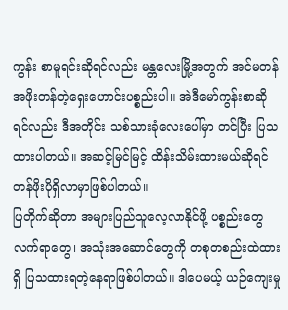ကွန်း စာမူရင်းဆိုရင်လည်း မန္တလေးမြို့အတွက် အင်မတန် အဖိုးတန်တဲ့ရှေးဟောင်းပစ္စည်းပါ။ အဲဒီမော်ကွန်းစာဆိုရင်လည်း ဒီအတိုင်း သစ်သားခုံလေးပေါ်မှာ တင်ပြီး ပြသထားပါတယ်။ အဆင့်မြင်မြင့် ထိန်းသိမ်းထားမယ်ဆိုရင် တန်ဖိုးပိုရှိလာမှာဖြစ်ပါတယ်။
ပြတိုက်ဆိုတာ အများပြည်သူလေ့လာနိုင်ဖို့ ပစ္စည်းတွေ လက်ရာတွေ၊ အသုံးအဆောင်တွေကို တစုတစည်းထဲထားရှိ ပြသထားရတဲ့နေရာဖြစ်ပါတယ်။ ဒါပေမယ့် ယဉ်ကျေးမှု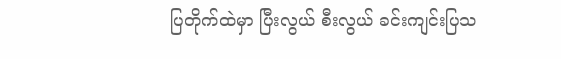ပြတိုက်ထဲမှာ ပြီးလွယ် စီးလွယ် ခင်းကျင်းပြသ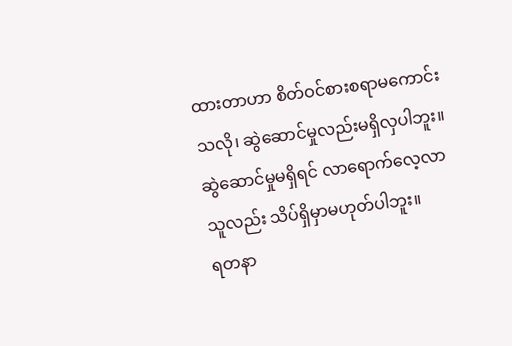ထားတာဟာ စိတ်ဝင်စားစရာမကောင်းသလို၊ ဆွဲဆောင်မှုလည်းမရှိလှပါဘူး။ ဆွဲဆောင်မှုမရှိရင် လာရောက်လေ့လာသူလည်း သိပ်ရှိမှာမဟုတ်ပါဘူး။
ရတနာ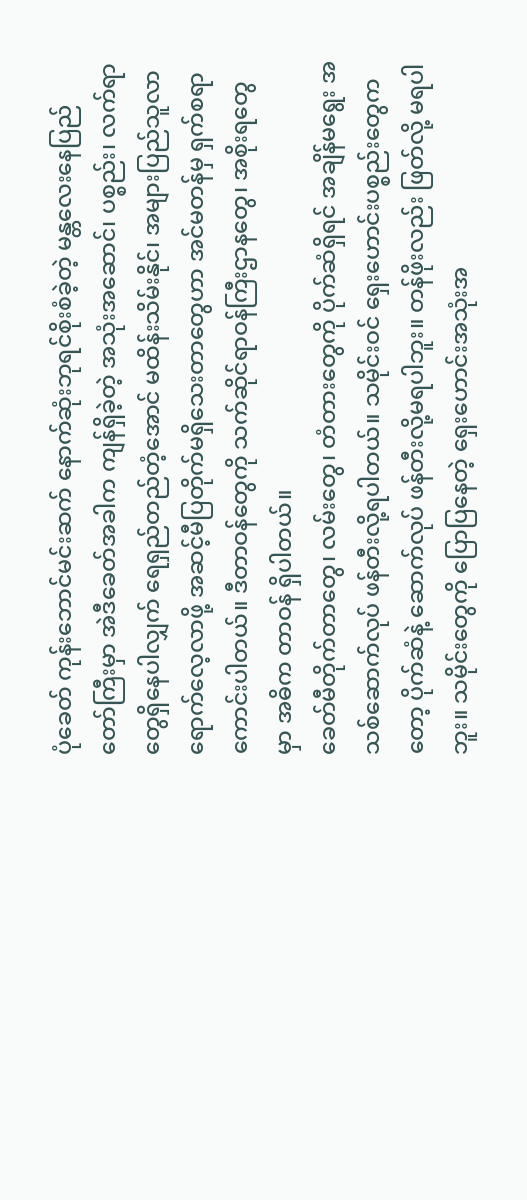ပုံခေတ် ကုန်းဘောင်မင်းဆက် နောက်ဆုံးဘုရင်စိုးစံခဲ့တဲ့ မန္တလေးနေပြည်တော်ကြီးမှာ အဲဒီခေတ်အခါက ကျန်ရှိခဲ့တဲ့ အသုံးအဆောင်၊ ပစ္စည်း၊ လက်ရာတွေရှိနေပါလျှက် ရေရှည်တည်တံ့အောင် မထိန်းသိမ်းနိုင်၊ အများပြည်သူလာရောက်လေ့လာဖို့ အဆင့်မီပြတိုက်မရှိသေးတာတွေဟာ အင်မတန်မှ ရှက်စရာကောင်းပါတယ်။ ဒီတာဝန်တွေကို သက်ဆိုင်ရာဝန်ကြီးဌာနတွေ၊ အစိုးရတွေမှာ အဓိက တာဝန် ရှိပါတယ်။
ခေတ်မီတိုက်တာတွေ၊ လမ်းတွေ၊ တံတားတွေကို ပိုက်ဆံရှိရင် အချိန်မရွေး အသစ်ဆောက်လုပ် ဖန်တီးလို့ရပါတယ်။ သမိုင်းဝင် ရှေးဟောင်းပစ္စည်းတွေကတော့ ပိုက်ဆံနဲ့ ဆောက်လုပ် ဖန်တီးလို့မရပါဘူး။ တန်ဖိုးလည်း ဖြတ်လို့ မရပါဘူး။ သမိုင်းတွေကို ပြောပြနေတဲ့ ရှေးဟောင်းအသုံးအ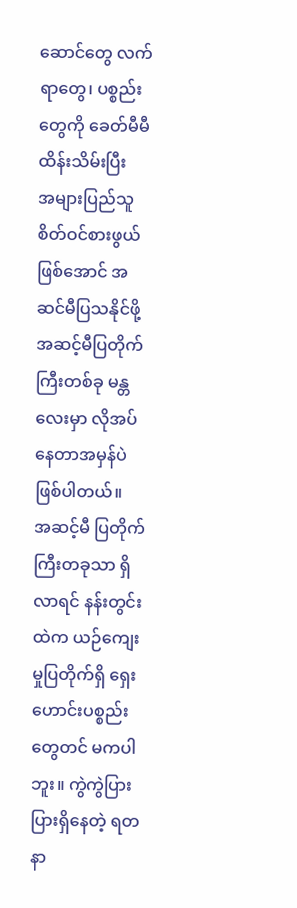ဆောင်တွေ လက်ရာတွေ၊ ပစ္စည်းတွေကို ခေတ်မီမီ ထိန်းသိမ်းပြီး
အများပြည်သူ စိတ်ဝင်စားဖွယ်ဖြစ်အောင် အဆင်မီပြသနိုင်ဖို့ အဆင့်မီပြတိုက်ကြီးတစ်ခု မန္တလေးမှာ လိုအပ်နေတာအမှန်ပဲဖြစ်ပါတယ်။
အဆင့်မီ ပြတိုက်ကြီးတခုသာ ရှိလာရင် နန်းတွင်းထဲက ယဉ်ကျေးမှုပြတိုက်ရှိ ရှေးဟောင်းပစ္စည်းတွေတင် မကပါဘူး။ ကွဲကွဲပြားပြားရှိနေတဲ့ ရတနာ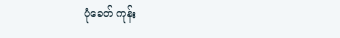ပုံခေတ် ကုန်း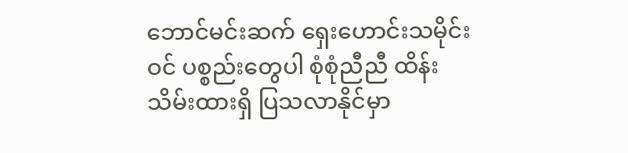ဘောင်မင်းဆက် ရှေးဟောင်းသမိုင်းဝင် ပစ္စည်းတွေပါ စုံစုံညီညီ ထိန်းသိမ်းထားရှိ ပြသလာနိုင်မှာ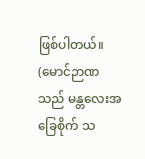ဖြစ်ပါတယ်။
(မောင်ဉာဏသည် မန္တလေးအခြေစိုက် သ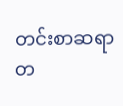တင်းစာဆရာတ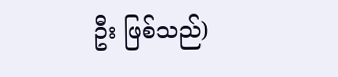ဦး ဖြစ်သည်)